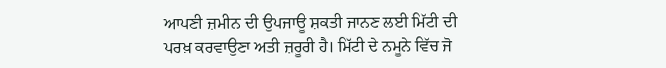ਆਪਣੀ ਜ਼ਮੀਨ ਦੀ ਉਪਜਾਊ ਸ਼ਕਤੀ ਜਾਨਣ ਲਈ ਮਿੱਟੀ ਦੀ ਪਰਖ਼ ਕਰਵਾਉਣਾ ਅਤੀ ਜ਼ਰੂਰੀ ਹੈ। ਮਿੱਟੀ ਦੇ ਨਮੂਨੇ ਵਿੱਚ ਜੋ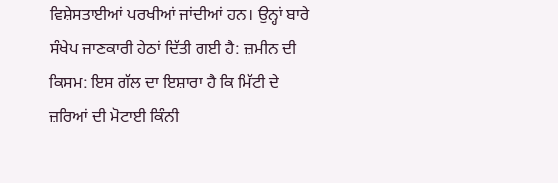ਵਿਸ਼ੇਸਤਾਈਆਂ ਪਰਖੀਆਂ ਜਾਂਦੀਆਂ ਹਨ। ਉਨ੍ਹਾਂ ਬਾਰੇ ਸੰਖੇਪ ਜਾਣਕਾਰੀ ਹੇਠਾਂ ਦਿੱਤੀ ਗਈ ਹੈ: ਜ਼ਮੀਨ ਦੀ ਕਿਸਮ: ਇਸ ਗੱਲ ਦਾ ਇਸ਼ਾਰਾ ਹੈ ਕਿ ਮਿੱਟੀ ਦੇ ਜ਼ਰਿਆਂ ਦੀ ਮੋਟਾਈ ਕਿੰਨੀ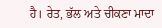ਹੈ। ਰੇਤ, ਭੱਲ ਅਤੇ ਚੀਕਣਾ ਮਾਦਾ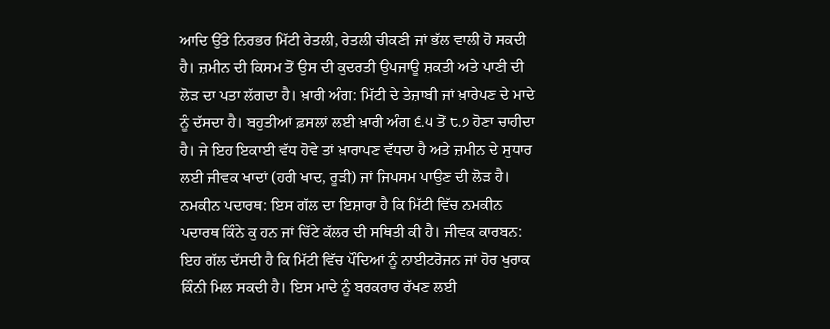ਆਦਿ ਉੱਤੇ ਨਿਰਭਰ ਮਿੱਟੀ ਰੇਤਲੀ, ਰੇਤਲੀ ਚੀਕਣੀ ਜਾਂ ਭੱਲ ਵਾਲੀ ਹੋ ਸਕਦੀ ਹੈ। ਜ਼ਮੀਨ ਦੀ ਕਿਸਮ ਤੋਂ ਉਸ ਦੀ ਕੁਦਰਤੀ ਉਪਜਾਊ ਸ਼ਕਤੀ ਅਤੇ ਪਾਣੀ ਦੀ ਲੋੜ ਦਾ ਪਤਾ ਲੱਗਦਾ ਹੈ। ਖ਼ਾਰੀ ਅੰਗ: ਮਿੱਟੀ ਦੇ ਤੇਜ਼ਾਬੀ ਜਾਂ ਖ਼ਾਰੇਪਣ ਦੇ ਮਾਦੇ ਨੂੰ ਦੱਸਦਾ ਹੈ। ਬਹੁਤੀਆਂ ਫ਼ਸਲਾਂ ਲਈ ਖ਼ਾਰੀ ਅੰਗ ੬.੫ ਤੋਂ ੮.੭ ਹੋਣਾ ਚਾਹੀਦਾ ਹੈ। ਜੇ ਇਹ ਇਕਾਈ ਵੱਧ ਹੋਵੇ ਤਾਂ ਖ਼ਾਰਾਪਣ ਵੱਧਦਾ ਹੈ ਅਤੇ ਜ਼ਮੀਨ ਦੇ ਸੁਧਾਰ ਲਈ ਜੀਵਕ ਖਾਦਾਂ (ਹਰੀ ਖਾਦ, ਰੂੜੀ) ਜਾਂ ਜਿਪਸਮ ਪਾਉਣ ਦੀ ਲੋੜ ਹੈ। ਨਮਕੀਨ ਪਦਾਰਥ: ਇਸ ਗੱਲ ਦਾ ਇਸ਼ਾਰਾ ਹੈ ਕਿ ਮਿੱਟੀ ਵਿੱਚ ਨਮਕੀਨ ਪਦਾਰਥ ਕਿੰਨੇ ਕੁ ਹਨ ਜਾਂ ਚਿੱਟੇ ਕੱਲਰ ਦੀ ਸਥਿਤੀ ਕੀ ਹੈ। ਜੀਵਕ ਕਾਰਬਨ: ਇਹ ਗੱਲ ਦੱਸਦੀ ਹੈ ਕਿ ਮਿੱਟੀ ਵਿੱਚ ਪੌਦਿਆਂ ਨੂੰ ਨਾਈਟਰੋਜਨ ਜਾਂ ਹੋਰ ਖੁਰਾਕ ਕਿੰਨੀ ਮਿਲ ਸਕਦੀ ਹੈ। ਇਸ ਮਾਦੇ ਨੂੰ ਬਰਕਰਾਰ ਰੱਖਣ ਲਈ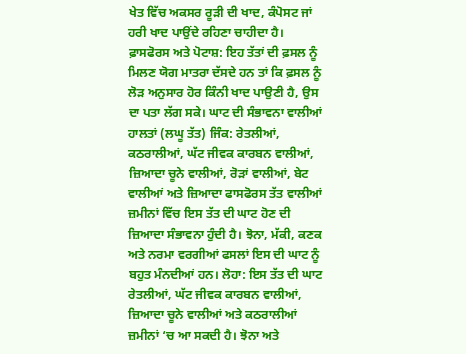ਖੇਤ ਵਿੱਚ ਅਕਸਰ ਰੂੜੀ ਦੀ ਖਾਦ, ਕੰਪੋਸਟ ਜਾਂ ਹਰੀ ਖਾਦ ਪਾਉਂਦੇ ਰਹਿਣਾ ਚਾਹੀਦਾ ਹੈ। ਫ਼ਾਸਫੋਰਸ ਅਤੇ ਪੋਟਾਸ਼: ਇਹ ਤੱਤਾਂ ਦੀ ਫ਼ਸਲ ਨੂੰ ਮਿਲਣ ਯੋਗ ਮਾਤਰਾ ਦੱਸਦੇ ਹਨ ਤਾਂ ਕਿ ਫ਼ਸਲ ਨੂੰ ਲੋੜ ਅਨੁਸਾਰ ਹੋਰ ਕਿੰਨੀ ਖਾਦ ਪਾਉਣੀ ਹੈ, ਉਸ ਦਾ ਪਤਾ ਲੱਗ ਸਕੇ। ਘਾਟ ਦੀ ਸੰਭਾਵਨਾ ਵਾਲੀਆਂ ਹਾਲਤਾਂ (ਲਘੂ ਤੱਤ) ਜਿੰਕ: ਰੇਤਲੀਆਂ, ਕਠਰਾਲੀਆਂ, ਘੱਟ ਜੀਵਕ ਕਾਰਬਨ ਵਾਲੀਆਂ, ਜ਼ਿਆਦਾ ਚੂਨੇ ਵਾਲੀਆਂ, ਰੋੜਾਂ ਵਾਲੀਆਂ, ਬੇਟ ਵਾਲੀਆਂ ਅਤੇ ਜ਼ਿਆਦਾ ਫਾਸਫੋਰਸ ਤੱਤ ਵਾਲੀਆਂ ਜ਼ਮੀਨਾਂ ਵਿੱਚ ਇਸ ਤੱਤ ਦੀ ਘਾਟ ਹੋਣ ਦੀ ਜ਼ਿਆਦਾ ਸੰਭਾਵਨਾ ਹੁੰਦੀ ਹੈ। ਝੋਨਾ, ਮੱਕੀ, ਕਣਕ ਅਤੇ ਨਰਮਾ ਵਰਗੀਆਂ ਫਸਲਾਂ ਇਸ ਦੀ ਘਾਟ ਨੂੰ ਬਹੁਤ ਮੰਨਦੀਆਂ ਹਨ। ਲੋਹਾ: ਇਸ ਤੱਤ ਦੀ ਘਾਟ ਰੇਤਲੀਆਂ, ਘੱਟ ਜੀਵਕ ਕਾਰਬਨ ਵਾਲੀਆਂ, ਜ਼ਿਆਦਾ ਚੂਨੇ ਵਾਲੀਆਂ ਅਤੇ ਕਠਰਾਲੀਆਂ ਜ਼ਮੀਨਾਂ ‘ਚ ਆ ਸਕਦੀ ਹੈ। ਝੋਨਾ ਅਤੇ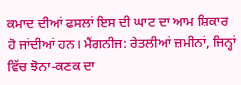ਕਮਾਦ ਦੀਆਂ ਫਸਲਾਂ ਇਸ ਦੀ ਘਾਟ ਦਾ ਆਮ ਸ਼ਿਕਾਰ ਹੋ ਜਾਂਦੀਆਂ ਹਨ। ਮੈਂਗਨੀਜ: ਰੇਤਲੀਆਂ ਜ਼ਮੀਨਾਂ, ਜਿਨ੍ਹਾਂ ਵਿੱਚ ਝੋਨਾ-ਕਣਕ ਦਾ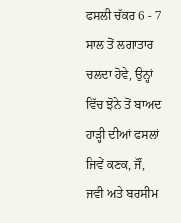ਫਸਲੀ ਚੱਕਰ 6 - 7 ਸਾਲ ਤੋਂ ਲਗਾਤਾਰ ਚਲਦਾ ਹੋਵੇ, ਉਨ੍ਹਾਂ ਵਿੱਚ ਝੋਨੇ ਤੋਂ ਬਾਅਦ ਹਾੜ੍ਹੀ ਦੀਆਂ ਫਸਲਾਂ ਜਿਵੇਂ ਕਣਕ, ਜੌਂ, ਜਵੀ ਅਤੇ ਬਰਸੀਮ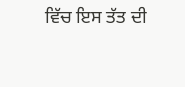ਵਿੱਚ ਇਸ ਤੱਤ ਦੀ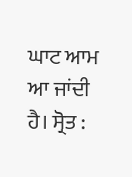ਘਾਟ ਆਮ ਆ ਜਾਂਦੀ ਹੈ। ਸ੍ਰੋਤ :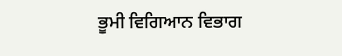ਭੂਮੀ ਵਿਗਿਆਨ ਵਿਭਾਗ